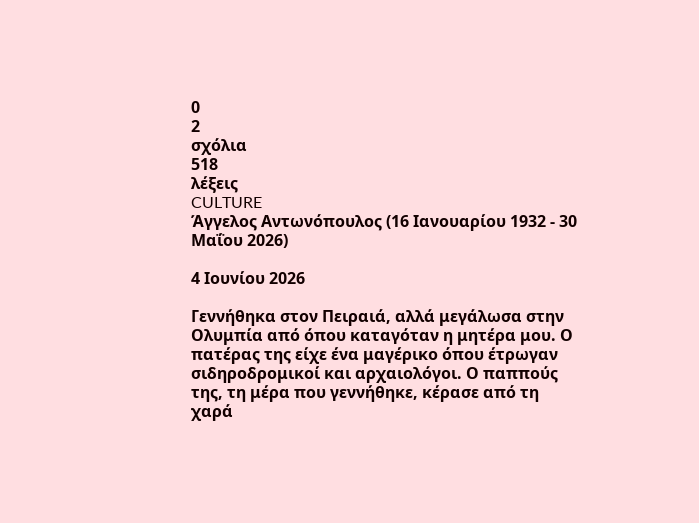0
2
σχόλια
518
λέξεις
CULTURE
Άγγελος Αντωνόπουλος (16 Ιανουαρίου 1932 - 30 Μαΐου 2026)

4 Ιουνίου 2026

Γεννήθηκα στον Πειραιά, αλλά μεγάλωσα στην Ολυμπία από όπου καταγόταν η μητέρα μου. Ο πατέρας της είχε ένα μαγέρικο όπου έτρωγαν σιδηροδρομικοί και αρχαιολόγοι. Ο παππούς της, τη μέρα που γεννήθηκε, κέρασε από τη χαρά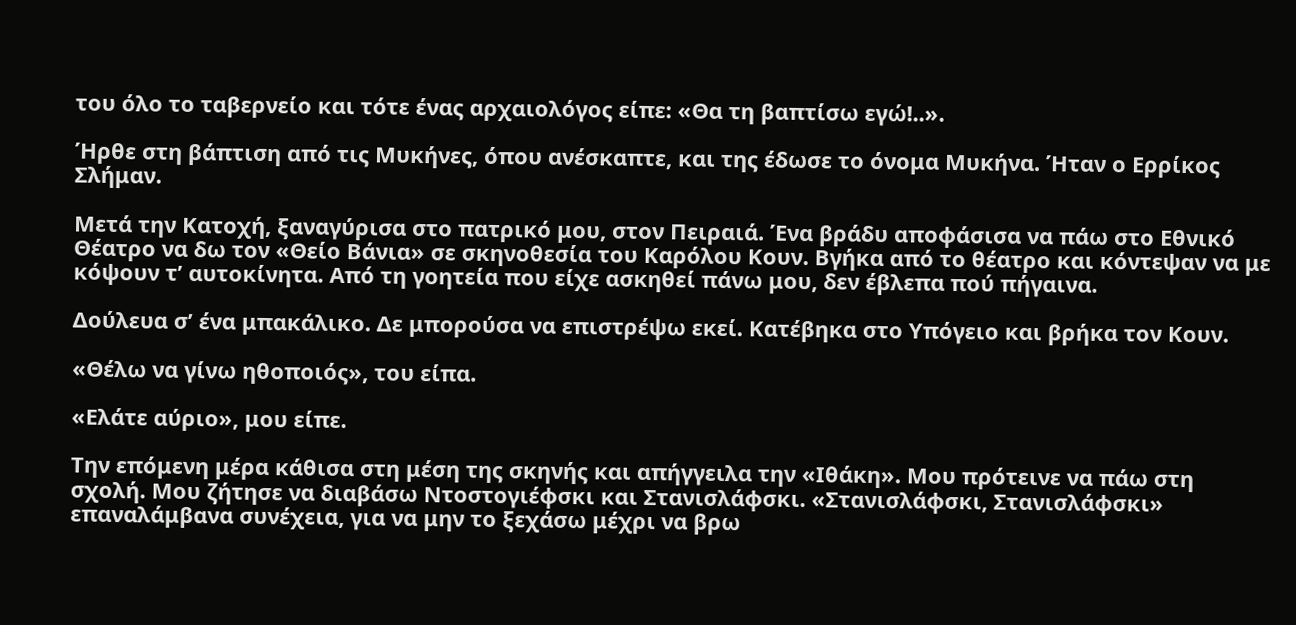του όλο το ταβερνείο και τότε ένας αρχαιολόγος είπε: «Θα τη βαπτίσω εγώ!..».

Ήρθε στη βάπτιση από τις Μυκήνες, όπου ανέσκαπτε, και της έδωσε το όνομα Μυκήνα. Ήταν ο Ερρίκος Σλήμαν.

Μετά την Κατοχή, ξαναγύρισα στο πατρικό μου, στον Πειραιά. Ένα βράδυ αποφάσισα να πάω στο Εθνικό Θέατρο να δω τον «Θείο Βάνια» σε σκηνοθεσία του Καρόλου Κουν. Βγήκα από το θέατρο και κόντεψαν να με κόψουν τ’ αυτοκίνητα. Από τη γοητεία που είχε ασκηθεί πάνω μου, δεν έβλεπα πού πήγαινα.

Δούλευα σ’ ένα μπακάλικο. Δε μπορούσα να επιστρέψω εκεί. Κατέβηκα στο Υπόγειο και βρήκα τον Κουν.

«Θέλω να γίνω ηθοποιός», του είπα.

«Ελάτε αύριο», μου είπε.

Την επόμενη μέρα κάθισα στη μέση της σκηνής και απήγγειλα την «Ιθάκη». Μου πρότεινε να πάω στη σχολή. Μου ζήτησε να διαβάσω Ντοστογιέφσκι και Στανισλάφσκι. «Στανισλάφσκι, Στανισλάφσκι» επαναλάμβανα συνέχεια, για να μην το ξεχάσω μέχρι να βρω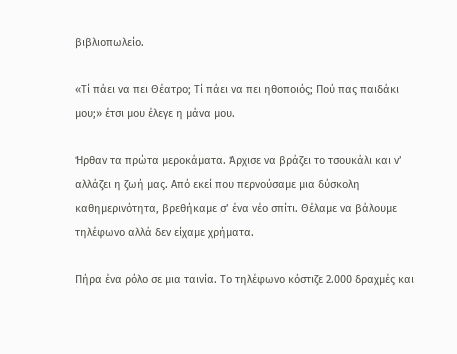βιβλιοπωλείο.

«Τί πάει να πει Θέατρο; Τί πάει να πει ηθοποιός; Πού πας παιδάκι μου;» έτσι μου έλεγε η μάνα μου.

Ήρθαν τα πρώτα μεροκάματα. Άρχισε να βράζει το τσουκάλι και ν’ αλλάζει η ζωή μας. Από εκεί που περνούσαμε μια δύσκολη καθημερινότητα, βρεθήκαμε σ’ ένα νέο σπίτι. Θέλαμε να βάλουμε τηλέφωνο αλλά δεν είχαμε χρήματα.

Πήρα ένα ρόλο σε μια ταινία. Το τηλέφωνο κόστιζε 2.000 δραχμές και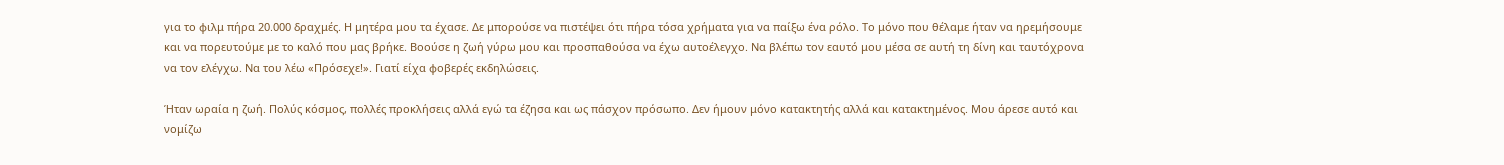για το φιλμ πήρα 20.000 δραχμές. Η μητέρα μου τα έχασε. Δε μπορούσε να πιστέψει ότι πήρα τόσα χρήματα για να παίξω ένα ρόλο. Το μόνο που θέλαμε ήταν να ηρεμήσουμε και να πορευτούμε με το καλό που μας βρήκε. Βοούσε η ζωή γύρω μου και προσπαθούσα να έχω αυτοέλεγχο. Να βλέπω τον εαυτό μου μέσα σε αυτή τη δίνη και ταυτόχρονα να τον ελέγχω. Να του λέω «Πρόσεχε!». Γιατί είχα φοβερές εκδηλώσεις.

Ήταν ωραία η ζωή. Πολύς κόσμος, πολλές προκλήσεις αλλά εγώ τα έζησα και ως πάσχον πρόσωπο. Δεν ήμουν μόνο κατακτητής αλλά και κατακτημένος. Μου άρεσε αυτό και νομίζω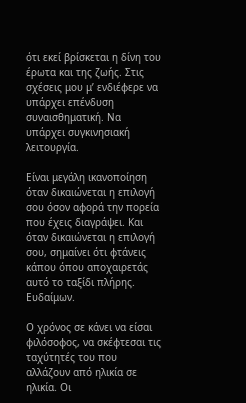ότι εκεί βρίσκεται η δίνη του έρωτα και της ζωής. Στις σχέσεις μου μ’ ενδιέφερε να υπάρχει επένδυση συναισθηματική. Να υπάρχει συγκινησιακή λειτουργία.

Είναι μεγάλη ικανοποίηση όταν δικαιώνεται η επιλογή σου όσον αφορά την πορεία που έχεις διαγράψει. Και όταν δικαιώνεται η επιλογή σου, σημαίνει ότι φτάνεις κάπου όπου αποχαιρετάς αυτό το ταξίδι πλήρης. Ευδαίμων.

Ο χρόνος σε κάνει να είσαι φιλόσοφος, να σκέφτεσαι τις ταχύτητές του που αλλάζουν από ηλικία σε ηλικία. Οι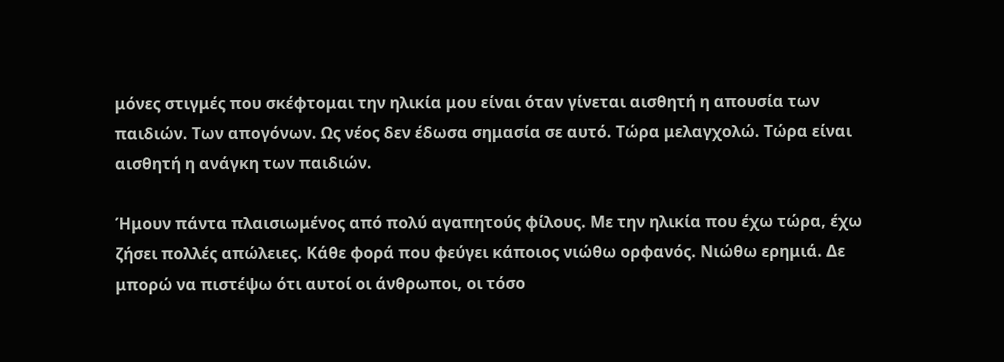μόνες στιγμές που σκέφτομαι την ηλικία μου είναι όταν γίνεται αισθητή η απουσία των παιδιών. Των απογόνων. Ως νέος δεν έδωσα σημασία σε αυτό. Τώρα μελαγχολώ. Τώρα είναι αισθητή η ανάγκη των παιδιών.

Ήμουν πάντα πλαισιωμένος από πολύ αγαπητούς φίλους. Με την ηλικία που έχω τώρα, έχω ζήσει πολλές απώλειες. Κάθε φορά που φεύγει κάποιος νιώθω ορφανός. Νιώθω ερημιά. Δε μπορώ να πιστέψω ότι αυτοί οι άνθρωποι, οι τόσο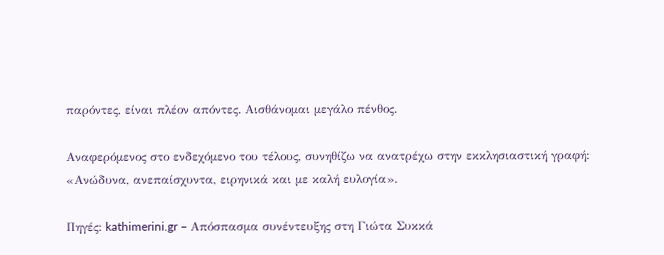παρόντες, είναι πλέον απόντες. Αισθάνομαι μεγάλο πένθος.

Αναφερόμενος στο ενδεχόμενο του τέλους, συνηθίζω να ανατρέχω στην εκκλησιαστική γραφή: «Ανώδυνα, ανεπαίσχυντα, ειρηνικά και με καλή ευλογία».

Πηγές: kathimerini.gr – Απόσπασμα συνέντευξης στη Γιώτα Συκκά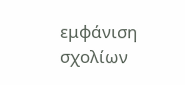εμφάνιση σχολίων